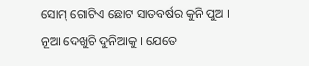ସୋମ୍ ଗୋଟିଏ ଛୋଟ ସାତବର୍ଷର କୁନି ପୁଅ ।
ନୂଆ ଦେଖୁଚି ଦୁନିଆକୁ । ଯେତେ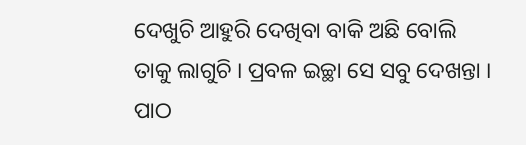ଦେଖୁଚି ଆହୁରି ଦେଖିବା ବାକି ଅଛି ବୋଲି ତାକୁ ଲାଗୁଚି । ପ୍ରବଳ ଇଚ୍ଛା ସେ ସବୁ ଦେଖନ୍ତା । ପାଠ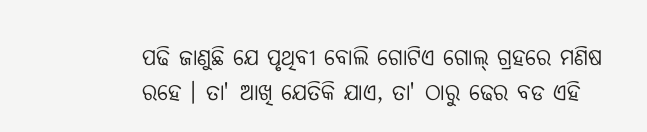ପଢି ଜାଣୁଛି ଯେ ପୃଥିବୀ ବୋଲି ଗୋଟିଏ ଗୋଲ୍ ଗ୍ରହରେ ମଣିଷ ରହେ । ତା' ଆଖି ଯେତିକି ଯାଏ, ତା' ଠାରୁ ଢେର ବଡ ଏହି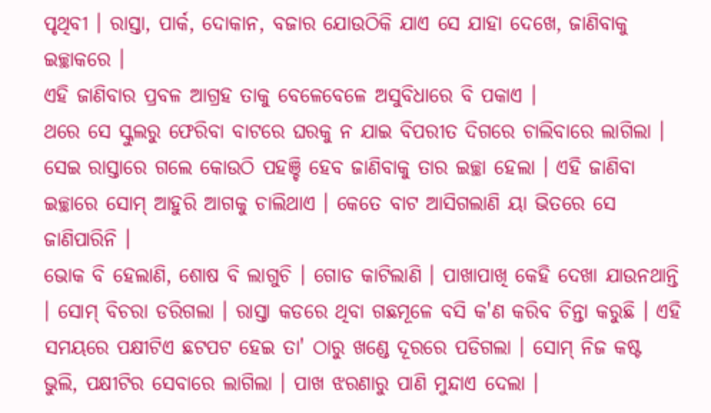ପୃଥିବୀ । ରାସ୍ତା, ପାର୍କ, ଦୋକାନ, ବଜାର ଯୋଉଠିକି ଯାଏ ସେ ଯାହା ଦେଖେ, ଜାଣିବାକୁ ଇଚ୍ଛାକରେ ।
ଏହି ଜାଣିବାର ପ୍ରବଳ ଆଗ୍ରହ ତାକୁ ବେଳେବେଳେ ଅସୁବିଧାରେ ବି ପକାଏ ।
ଥରେ ସେ ସ୍କୁଲରୁ ଫେରିବା ବାଟରେ ଘରକୁ ନ ଯାଇ ବିପରୀତ ଦିଗରେ ଚାଲିବାରେ ଲାଗିଲା । ସେଇ ରାସ୍ତାରେ ଗଲେ କୋଉଠି ପହଞ୍ଚି ହେବ ଜାଣିବାକୁ ତାର ଇଚ୍ଛା ହେଲା । ଏହି ଜାଣିବା ଇଚ୍ଛାରେ ସୋମ୍ ଆହୁରି ଆଗକୁ ଚାଲିଥାଏ । କେତେ ବାଟ ଆସିଗଲାଣି ୟା ଭିତରେ ସେ ଜାଣିପାରିନି ।
ଭୋକ ବି ହେଲାଣି, ଶୋଷ ବି ଲାଗୁଚି । ଗୋଡ କାଟିଲାଣି । ପାଖାପାଖି କେହି ଦେଖା ଯାଉନଥାନ୍ତି । ସୋମ୍ ବିଚରା ଡରିଗଲା । ରାସ୍ତା କଡରେ ଥିବା ଗଛମୂଳେ ବସି କ'ଣ କରିବ ଚିନ୍ତା କରୁଛି । ଏହି ସମୟରେ ପକ୍ଷୀଟିଏ ଛଟପଟ ହେଇ ତା' ଠାରୁ ଖଣ୍ଡେ ଦୂରରେ ପଡିଗଲା । ସୋମ୍ ନିଜ କଷ୍ଟ ଭୁଲି, ପକ୍ଷୀଟିର ସେବାରେ ଲାଗିଲା । ପାଖ ଝରଣାରୁ ପାଣି ମୁନ୍ଦାଏ ଦେଲା ।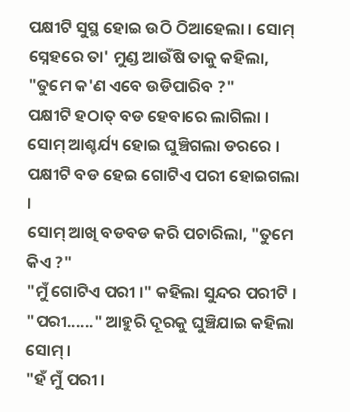ପକ୍ଷୀଟି ସୁସ୍ଥ ହୋଇ ଉଠି ଠିଆହେଲା । ସୋମ୍ ସ୍ନେହରେ ତା' ମୁଣ୍ଡ ଆଉଁଷି ତାକୁ କହିଲା, "ତୁମେ କ'ଣ ଏବେ ଉଡିପାରିବ ?"
ପକ୍ଷୀଟି ହଠାତ୍ ବଡ ହେବାରେ ଲାଗିଲା ।
ସୋମ୍ ଆଶ୍ଚର୍ଯ୍ୟ ହୋଇ ଘୁଞ୍ଚିଗଲା ଡରରେ । ପକ୍ଷୀଟି ବଡ ହେଇ ଗୋଟିଏ ପରୀ ହୋଇଗଲା ।
ସୋମ୍ ଆଖି ବଡବଡ କରି ପଚାରିଲା, "ତୁମେ କିଏ ?"
"ମୁଁ ଗୋଟିଏ ପରୀ ।" କହିଲା ସୁନ୍ଦର ପରୀଟି ।
"ପରୀ......" ଆହୁରି ଦୂରକୁ ଘୁଞ୍ଚିଯାଇ କହିଲା ସୋମ୍ ।
"ହଁ ମୁଁ ପରୀ ।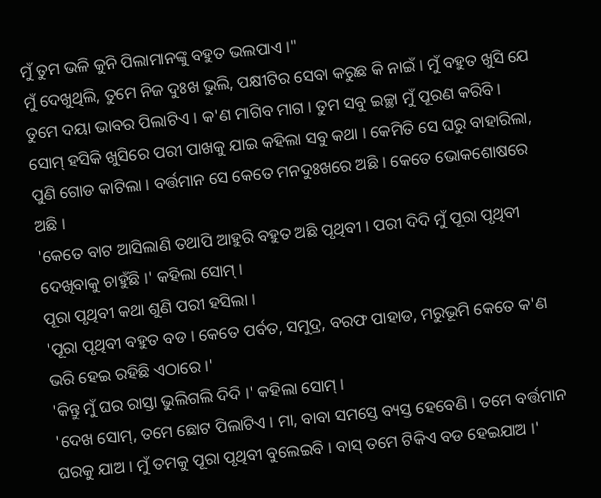ମୁଁ ତୁମ ଭଳି କୁନି ପିଲାମାନଙ୍କୁ ବହୁତ ଭଲପାଏ ।"
ମୁଁ ଦେଖୁଥିଲି, ତୁମେ ନିଜ ଦୁଃଖ ଭୁଲି, ପକ୍ଷୀଟିର ସେବା କରୁଛ କି ନାଇଁ । ମୁଁ ବହୁତ ଖୁସି ଯେ ତୁମେ ଦୟା ଭାବର ପିଲାଟିଏ । କ'ଣ ମାଗିବ ମାଗ । ତୁମ ସବୁ ଇଚ୍ଛା ମୁଁ ପୂରଣ କରିବି ।
ସୋମ୍ ହସିକି ଖୁସିରେ ପରୀ ପାଖକୁ ଯାଇ କହିଲା ସବୁ କଥା । କେମିତି ସେ ଘରୁ ବାହାରିଲା, ପୁଣି ଗୋଡ କାଟିଲା । ବର୍ତ୍ତମାନ ସେ କେତେ ମନଦୁଃଖରେ ଅଛି । କେତେ ଭୋକଶୋଷରେ ଅଛି ।
'କେତେ ବାଟ ଆସିଲାଣି ତଥାପି ଆହୁରି ବହୁତ ଅଛି ପୃଥିବୀ । ପରୀ ଦିଦି ମୁଁ ପୂରା ପୃଥିବୀ ଦେଖିବାକୁ ଚାହୁଁଛି ।' କହିଲା ସୋମ୍ ।
ପୂରା ପୃଥିବୀ କଥା ଶୁଣି ପରୀ ହସିଲା ।
'ପୂରା ପୃଥିବୀ ବହୁତ ବଡ । କେତେ ପର୍ବତ, ସମୁଦ୍ର, ବରଫ ପାହାଡ, ମରୁଭୂମି କେତେ କ'ଣ ଭରି ହେଇ ରହିଛି ଏଠାରେ ।'
'କିନ୍ତୁ ମୁଁ ଘର ରାସ୍ତା ଭୁଲିଗଲି ଦିଦି ।' କହିଲା ସୋମ୍ ।
'ଦେଖ ସୋମ୍, ତମେ ଛୋଟ ପିଲାଟିଏ । ମା, ବାବା ସମସ୍ତେ ବ୍ୟସ୍ତ ହେବେଣି । ତମେ ବର୍ତ୍ତମାନ ଘରକୁ ଯାଅ । ମୁଁ ତମକୁ ପୂରା ପୃଥିବୀ ବୁଲେଇବି । ବାସ୍ ତମେ ଟିକିଏ ବଡ ହେଇଯାଅ ।'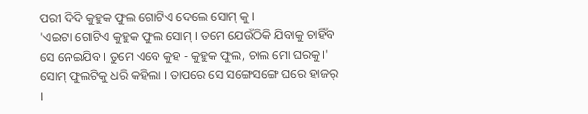ପରୀ ଦିଦି କୁହୁକ ଫୁଲ ଗୋଟିଏ ଦେଲେ ସୋମ୍ କୁ ।
'ଏଇଟା ଗୋଟିଏ କୁହୁକ ଫୁଲ ସୋମ୍ । ତମେ ଯେଉଁଠିକି ଯିବାକୁ ଚାହିଁବ ସେ ନେଇଯିବ । ତୁମେ ଏବେ କୁହ - କୁହୁକ ଫୁଲ, ଚାଲ ମୋ ଘରକୁ।'
ସୋମ୍ ଫୁଲଟିକୁ ଧରି କହିଲା । ତାପରେ ସେ ସଙ୍ଗେସଙ୍ଗେ ଘରେ ହାଜର୍ ।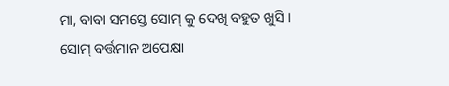ମା, ବାବା ସମସ୍ତେ ସୋମ୍ କୁ ଦେଖି ବହୁତ ଖୁସି ।
ସୋମ୍ ବର୍ତ୍ତମାନ ଅପେକ୍ଷା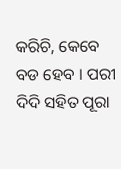କରିଚି, କେବେ ବଡ ହେବ । ପରୀ ଦିଦି ସହିତ ପୂରା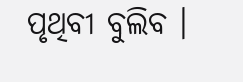ପୃଥିବୀ ବୁଲିବ ।